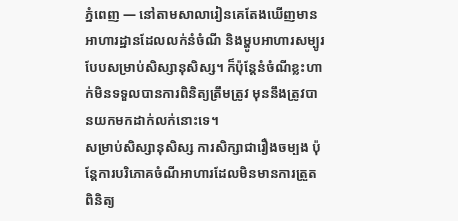ភ្នំពេញ — នៅតាមសាលារៀនគេតែងឃើញមានអាហារដ្ឋានដែលលក់នំចំណី និងម្ហូបអាហារសម្បូរបែបសម្រាប់សិស្សានុសិស្ស។ ក៏ប៉ុន្តែនំចំណីខ្លះហាក់មិនទទួលបានការពិនិត្យត្រឹមត្រូវ មុននឹងត្រូវបានយកមកដាក់លក់នោះទេ។
សម្រាប់សិស្សានុសិស្ស ការសិក្សាជារឿងចម្បង ប៉ុន្តែការបរិភោគចំណីអាហារដែលមិនមានការត្រួតពិនិត្យ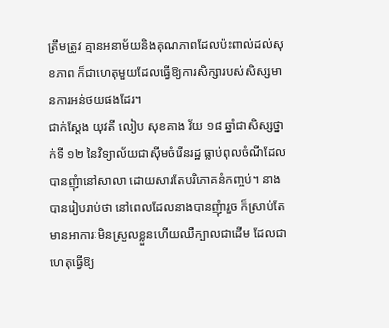ត្រឹមត្រូវ គ្មានអនាម័យនិងគុណភាពដែលប៉ះពាល់ដល់សុខភាព ក៏ជាហេតុមួយដែលធ្វើឱ្យការសិក្សារបស់សិស្សមានការអន់ថយផងដែរ។
ជាក់ស្តែង យុវតី លៀប សុខគាង វ័យ ១៨ ឆ្នាំជាសិស្សថ្នាក់ទី ១២ នៃវិទ្យាល័យជាស៊ីមចំរើនរដ្ឋ ធ្លាប់ពុលចំណីដែលបានញុំានៅសាលា ដោយសារតែបរិភោគនំកញ្ចប់។ នាងបានរៀបរាប់ថា នៅពេលដែលនាងបានញុំារួច ក៏ស្រាប់តែមានអាការៈមិនស្រួលខ្លួនហើយឈឺក្បាលជាដើម ដែលជាហេតុធ្វើឱ្យ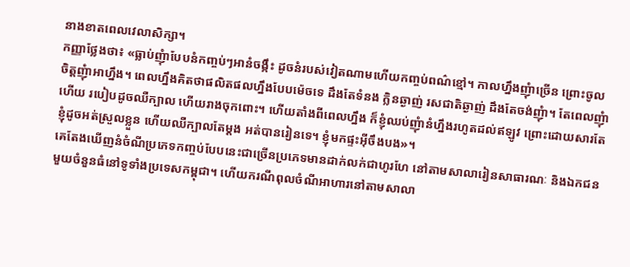នាងខាតពេលវេលាសិក្សា។
កញ្ញាថ្លែងថា៖ «ធ្លាប់ញុំាបែបនំកញ្ចប់ៗអានំចង្កឹះ ដូចនំរបស់វៀតណាមហើយកញ្ចប់ពណ៌ខ្មៅ។ កាលហ្នឹងញុំាច្រើន ព្រោះចូលចិត្តញុំាអាហ្នឹង។ ពេលហ្នឹងគិតថាផលិតផលហ្នឹងបែបម៉េចទេ ដឹងតែទំនង ក្លិនឆ្ងាញ់ រសជាតិឆ្ងាញ់ ដឹងតែចង់ញុំា។ តែពេលញុំាហើយ របៀបដូចឈឺក្បាល ហើយរាងចុកពោះ។ ហើយតាំងពីពេលហ្នឹង ក៏ខ្ញុំឈប់ញុំានំហ្នឹងរហូតដល់ឥឡូវ ព្រោះដោយសារតែខ្ញុំដូចអត់ស្រួលខ្លួន ហើយឈឺក្បាលតែម្តង អត់បានរៀនទេ។ ខ្ញុំមកផ្ទះអ៊ីចឹងបង»។
គេតែងឃើញនំចំណីប្រភេទកញ្ចប់បែបនេះជាច្រើនប្រភេទមានដាក់លក់ជាហូរហែ នៅតាមសាលារៀនសាធារណៈ និងឯកជនមួយចំនួនធំនៅទូទាំងប្រទេសកម្ពុជា។ ហើយករណីពុលចំណីអាហារនៅតាមសាលា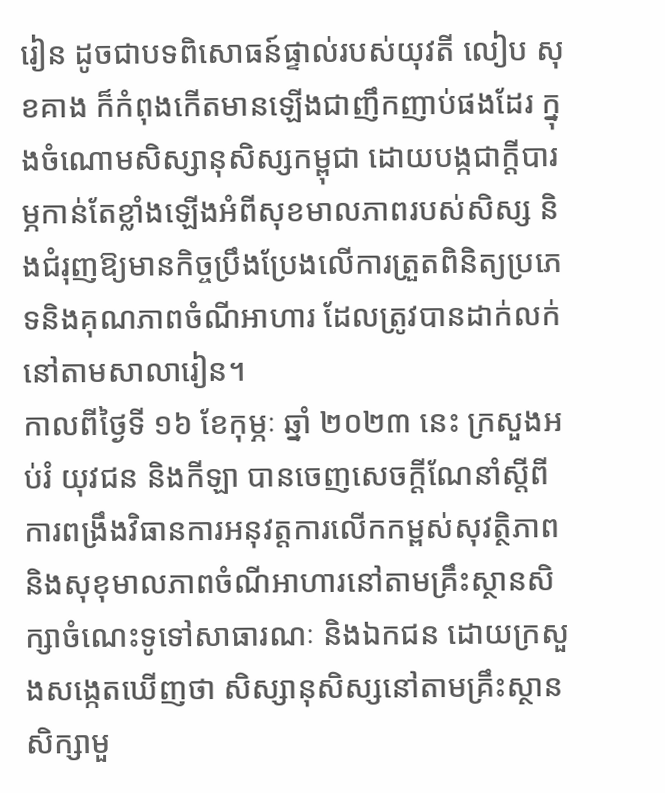រៀន ដូចជាបទពិសោធន៍ផ្ទាល់របស់យុវតី លៀប សុខគាង ក៏កំពុងកើតមានឡើងជាញឹកញាប់ផងដែរ ក្នុងចំណោមសិស្សានុសិស្សកម្ពុជា ដោយបង្កជាក្តីបារម្ភកាន់តែខ្លាំងឡើងអំពីសុខមាលភាពរបស់សិស្ស និងជំរុញឱ្យមានកិច្ចប្រឹងប្រែងលើការត្រួតពិនិត្យប្រភេទនិងគុណភាពចំណីអាហារ ដែលត្រូវបានដាក់លក់នៅតាមសាលារៀន។
កាលពីថ្ងៃទី ១៦ ខែកុម្ភៈ ឆ្នាំ ២០២៣ នេះ ក្រសួងអប់រំ យុវជន និងកីឡា បានចេញសេចក្តីណែនាំស្តីពីការពង្រឹងវិធានការអនុវត្តការលើកកម្ពស់សុវត្ថិភាព និងសុខុមាលភាពចំណីអាហារនៅតាមគ្រឹះស្ថានសិក្សាចំណេះទូទៅសាធារណៈ និងឯកជន ដោយក្រសួងសង្កេតឃើញថា សិស្សានុសិស្សនៅតាមគ្រឹះស្ថានសិក្សាមួ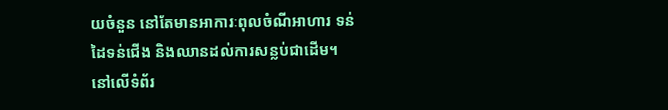យចំនួន នៅតែមានអាការៈពុលចំណីអាហារ ទន់ដៃទន់ជើង និងឈានដល់ការសន្លប់ជាដើម។ នៅលើទំព័រ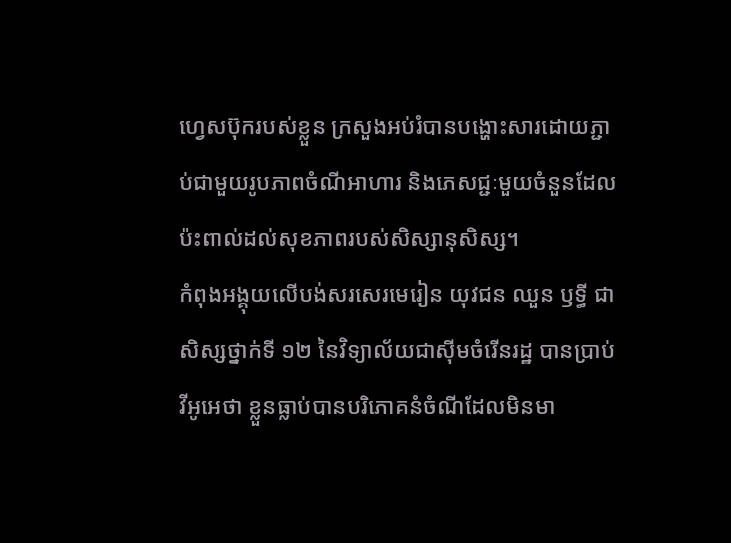ហ្វេសប៊ុករបស់ខ្លួន ក្រសួងអប់រំបានបង្ហោះសារដោយភ្ជាប់ជាមួយរូបភាពចំណីអាហារ និងភេសជ្ជៈមួយចំនួនដែលប៉ះពាល់ដល់សុខភាពរបស់សិស្សានុសិស្ស។
កំពុងអង្គុយលើបង់សរសេរមេរៀន យុវជន ឈួន ឫទ្ធី ជាសិស្សថ្នាក់ទី ១២ នៃវិទ្យាល័យជាស៊ីមចំរើនរដ្ឋ បានប្រាប់វីអូអេថា ខ្លួនធ្លាប់បានបរិភោគនំចំណីដែលមិនមា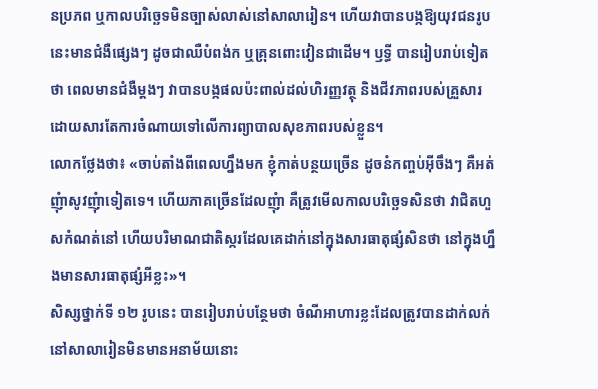នប្រភព ឬកាលបរិច្ឆេទមិនច្បាស់លាស់នៅសាលារៀន។ ហើយវាបានបង្កឱ្យយុវជនរូបនេះមានជំងឺផ្សេងៗ ដូចជាឈឺបំពង់ក ឬគ្រុនពោះវៀនជាដើម។ ឫទ្ធី បានរៀបរាប់ទៀតថា ពេលមានជំងឺម្តងៗ វាបានបង្កផលប៉ះពាល់ដល់ហិរញ្ញវត្ថុ និងជីវភាពរបស់គ្រួសារ ដោយសារតែការចំណាយទៅលើការព្យាបាលសុខភាពរបស់ខ្លួន។
លោកថ្លែងថា៖ «ចាប់តាំងពីពេលហ្នឹងមក ខ្ញុំកាត់បន្ថយច្រើន ដូចនំកញ្ចប់អ៊ីចឹងៗ គឺអត់ញុំាសូវញុំាទៀតទេ។ ហើយភាគច្រើនដែលញុំា គឺត្រូវមើលកាលបរិចេ្ឆទសិនថា វាជិតហួសកំណត់នៅ ហើយបរិមាណជាតិស្ករដែលគេដាក់នៅក្នុងសារធាតុផ្សំសិនថា នៅក្នុងហ្នឹងមានសារធាតុផ្សំអីខ្លះ»។
សិស្សថ្នាក់ទី ១២ រូបនេះ បានរៀបរាប់បន្ថែមថា ចំណីអាហារខ្លះដែលត្រូវបានដាក់លក់នៅសាលារៀនមិនមានអនាម័យនោះ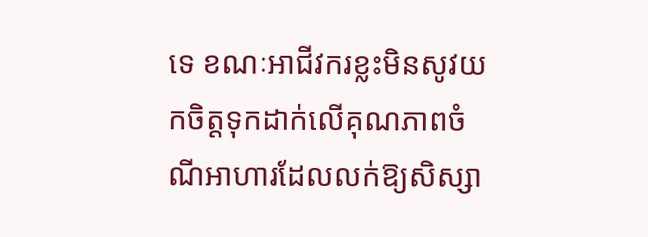ទេ ខណៈអាជីវករខ្លះមិនសូវយកចិត្តទុកដាក់លើគុណភាពចំណីអាហារដែលលក់ឱ្យសិស្សា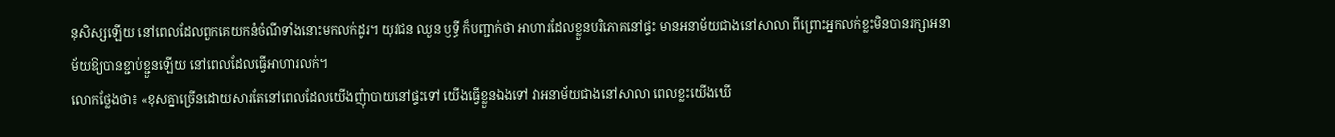នុសិស្សឡើយ នៅពេលដែលពួកគេយកនំចំណីទាំងនោះមកលក់ដូរ។ យុវជន ឈួន ឫទ្ធី ក៏បញ្ជាក់ថា អាហារដែលខ្លួនបរិភោគនៅផ្ទះ មានអនាម័យជាងនៅសាលា ពីព្រោះអ្នកលក់ខ្លះមិនបានរក្សាអនាម័យឱ្យបានខ្ជាប់ខ្ជួនឡើយ នៅពេលដែលធ្វើអាហារលក់។
លោកថ្លែងថា៖ «ខុសគ្នាច្រើនដោយសារតែនៅពេលដែលយើងញុំាបាយនៅផ្ទះទៅ យើងធ្វើខ្លួនឯងទៅ វាអនាម័យជាងនៅសាលា ពេលខ្លះយើងឃើ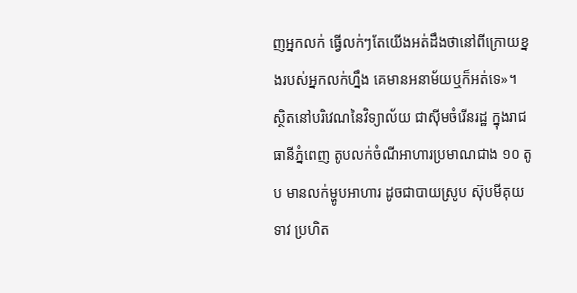ញអ្នកលក់ ធ្វើលក់ៗតែយើងអត់ដឹងថានៅពីក្រោយខ្នងរបស់អ្នកលក់ហ្នឹង គេមានអនាម័យឬក៏អត់ទេ»។
ស្ថិតនៅបរិវេណនៃវិទ្យាល័យ ជាស៊ីមចំរើនរដ្ឋ ក្នុងរាជធានីភ្នំពេញ តូបលក់ចំណីអាហារប្រមាណជាង ១០ តូប មានលក់ម្ហូបអាហារ ដូចជាបាយស្រូប ស៊ុបមីគុយទាវ ប្រហិត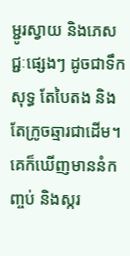ម្ជូរស្វាយ និងភេសជ្ជៈផ្សេងៗ ដូចជាទឹកសុទ្ធ តែបៃតង និងតែក្រូចឆ្មារជាដើម។ គេក៏ឃើញមាននំកញ្ចប់ និងស្ករ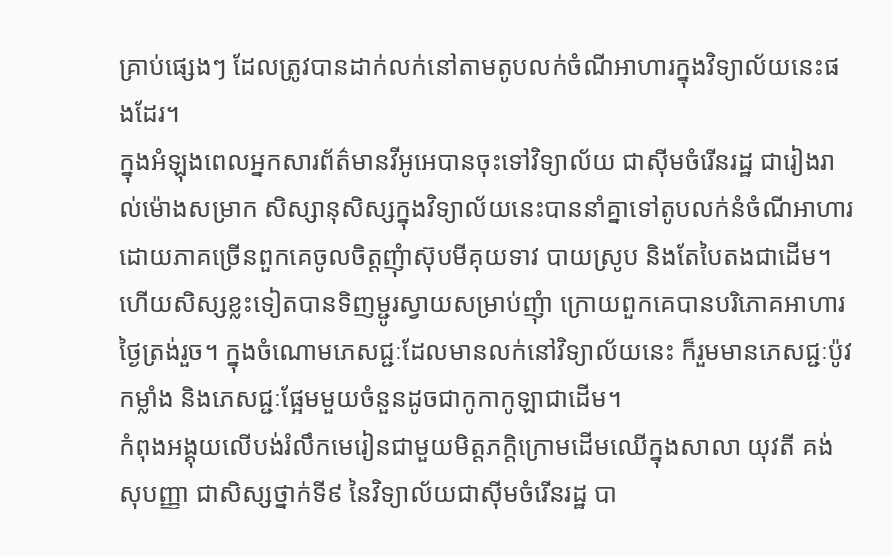គ្រាប់ផ្សេងៗ ដែលត្រូវបានដាក់លក់នៅតាមតូបលក់ចំណីអាហារក្នុងវិទ្យាល័យនេះផងដែរ។
ក្នុងអំឡុងពេលអ្នកសារព័ត៌មានវីអូអេបានចុះទៅវិទ្យាល័យ ជាស៊ីមចំរើនរដ្ឋ ជារៀងរាល់ម៉ោងសម្រាក សិស្សានុសិស្សក្នុងវិទ្យាល័យនេះបាននាំគ្នាទៅតូបលក់នំចំណីអាហារ ដោយភាគច្រើនពួកគេចូលចិត្តញុំាស៊ុបមីគុយទាវ បាយស្រូប និងតែបៃតងជាដើម។ ហើយសិស្សខ្លះទៀតបានទិញម្ជូរស្វាយសម្រាប់ញុំា ក្រោយពួកគេបានបរិភោគអាហារថ្ងៃត្រង់រួច។ ក្នុងចំណោមភេសជ្ជៈដែលមានលក់នៅវិទ្យាល័យនេះ ក៏រួមមានភេសជ្ជៈប៉ូវកម្លាំង និងភេសជ្ជៈផ្អែមមួយចំនួនដូចជាកូកាកូឡាជាដើម។
កំពុងអង្គុយលើបង់រំលឹកមេរៀនជាមួយមិត្តភក្តិក្រោមដើមឈើក្នុងសាលា យុវតី គង់ សុបញ្ញា ជាសិស្សថ្នាក់ទី៩ នៃវិទ្យាល័យជាស៊ីមចំរើនរដ្ឋ បា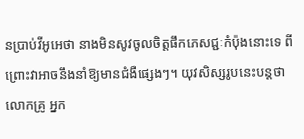នប្រាប់វីអូអេថា នាងមិនសូវចូលចិត្តផឹកភេសជ្ជៈកំប៉ុងនោះទេ ពីព្រោះវាអាចនឹងនាំឱ្យមានជំងឺផ្សេងៗ។ យុវសិស្សរូបនេះបន្តថា លោកគ្រូ អ្នក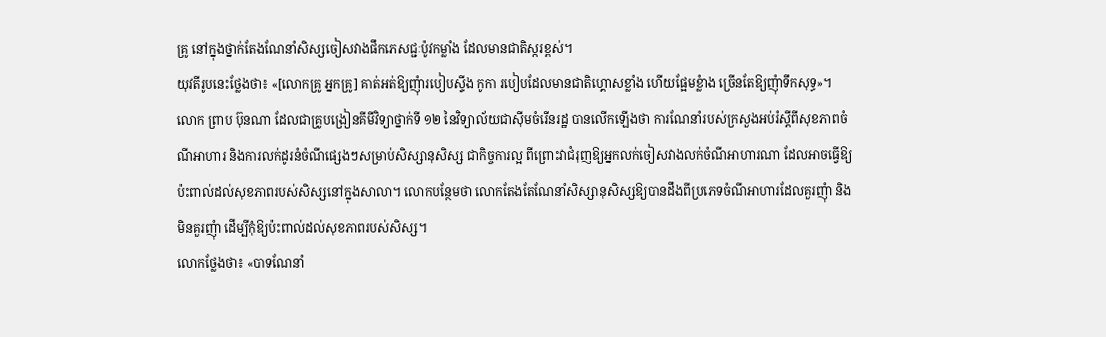គ្រូ នៅក្នុងថ្នាក់តែងណែនាំសិស្សចៀសវាងផឹកភេសជ្ជៈប៉ូវកម្លាំង ដែលមានជាតិស្ករខ្ពស់។
យុវតីរូបនេះថ្លែងថា៖ «[លោកគ្រូ អ្នកគ្រូ] គាត់អត់ឱ្យញុំារបៀបស្ទីង កូកា របៀបដែលមានជាតិហ្គោសខ្លាំង ហើយផ្អែមខ្លំាង ច្រើនតែឱ្យញុំាទឹកសុទ្ធ»។
លោក ព្រាប ប៊ុនណា ដែលជាគ្រូបង្រៀនគីមីវិទ្យាថ្នាក់ទី ១២ នៃវិទ្យាល័យជាស៊ីមចំរើនរដ្ឋ បានលើកឡើងថា ការណែនាំរបស់ក្រសួងអប់រំស្តីពីសុខភាពចំណីអាហារ និងការលក់ដូរនំចំណីផ្សេងៗសម្រាប់សិស្សានុសិស្ស ជាកិច្ចការល្អ ពីព្រោះវាជំរុញឱ្យអ្នកលក់ចៀសវាងលក់ចំណីអាហារណា ដែលអាចធ្វើឱ្យប៉ះពាល់ដល់សុខភាពរបស់សិស្សនៅក្នុងសាលា។ លោកបន្ថែមថា លោកតែងតែណែនាំសិស្សានុសិស្សឱ្យបានដឹងពីប្រភេទចំណីអាហារដែលគួរញុំា និងមិនគួរញុំា ដើម្បីកុំឱ្យប៉ះពាល់ដល់សុខភាពរបស់សិស្ស។
លោកថ្លែងថា៖ «បាទណែនាំ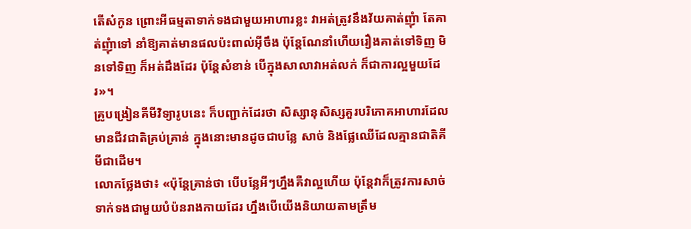តើស៎កូន ព្រោះអីធម្មតាទាក់ទងជាមួយអាហារខ្លះ វាអត់ត្រូវនឹងវ័យគាត់ញុំា តែគាត់ញុំាទៅ នាំឱ្យគាត់មានផលប៉ះពាល់អ៊ីចឹង ប៉ុន្តែណែនាំហើយរឿងគាត់ទៅទិញ មិនទៅទិញ ក៏អត់ដឹងដែរ ប៉ុន្តែសំខាន់ បើក្នុងសាលាវាអត់លក់ ក៏ជាការល្អមួយដែរ»។
គ្រូបង្រៀនគីមីវិទ្យារូបនេះ ក៏បញ្ជាក់ដែរថា សិស្សានុសិស្សគួរបរិភោគអាហារដែលមានជីវជាតិគ្រប់គ្រាន់ ក្នុងនោះមានដូចជាបន្លែ សាច់ និងផ្លែឈើដែលគ្មានជាតិគីមីជាដើម។
លោកថ្លែងថា៖ «ប៉ុន្តែគ្រាន់ថា បើបន្លែអីៗហ្នឹងគឺវាល្អហើយ ប៉ុន្តែវាក៏ត្រូវការសាច់ទាក់ទងជាមួយបំប៉នរាងកាយដែរ ហ្នឹងបើយើងនិយាយតាមត្រឹម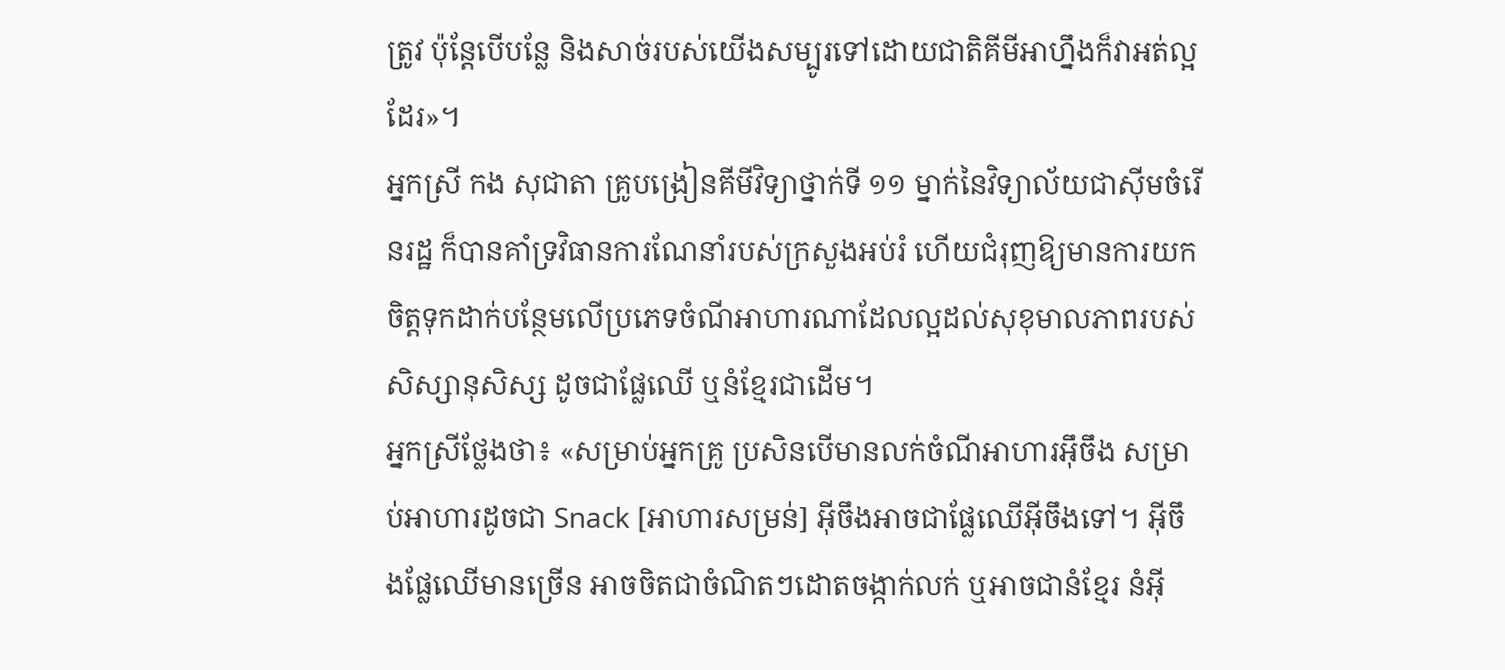ត្រូវ ប៉ុន្តែបើបន្លែ និងសាច់របស់យើងសម្បូរទៅដោយជាតិគីមីអាហ្នឹងក៏វាអត់ល្អដែរ»។
អ្នកស្រី កង សុជាតា គ្រូបង្រៀនគីមីវិទ្យាថ្នាក់ទី ១១ ម្នាក់នៃវិទ្យាល័យជាស៊ីមចំរើនរដ្ឋ ក៏បានគាំទ្រវិធានការណែនាំរបស់ក្រសួងអប់រំ ហើយជំរុញឱ្យមានការយកចិត្តទុកដាក់បន្ថែមលើប្រភេទចំណីអាហារណាដែលល្អដល់សុខុមាលភាពរបស់សិស្សានុសិស្ស ដូចជាផ្លែឈើ ឬនំខ្មែរជាដើម។
អ្នកស្រីថ្លែងថា៖ «សម្រាប់អ្នកគ្រូ ប្រសិនបើមានលក់ចំណីអាហារអ៊ឹចឹង សម្រាប់អាហារដូចជា Snack [អាហារសម្រន់] អ៊ីចឹងអាចជាផ្លែឈើអ៊ីចឹងទៅ។ អ៊ីចឹងផ្លែឈើមានច្រើន អាចចិតជាចំណិតៗដោតចង្កាក់លក់ ឬអាចជានំខ្មែរ នំអ៊ី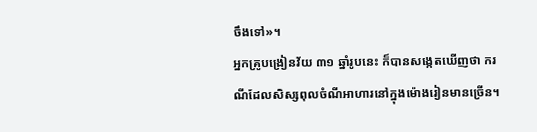ចឹងទៅ»។
អ្នកគ្រូបង្រៀនវ័យ ៣១ ឆ្នាំរូបនេះ ក៏បានសង្កេតឃើញថា ករណីដែលសិស្សពុលចំណីអាហារនៅក្នុងម៉ោងរៀនមានច្រើន។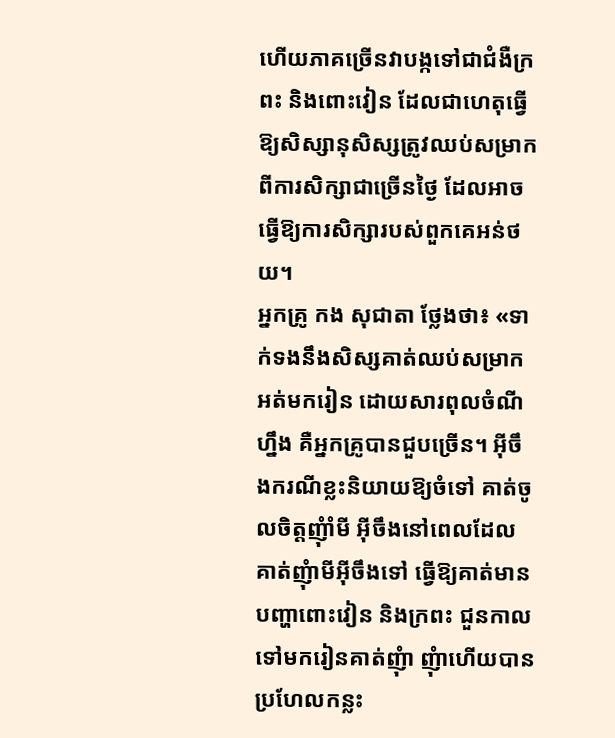ហើយភាគច្រើនវាបង្កទៅជាជំងឺក្រពះ និងពោះវៀន ដែលជាហេតុធ្វើឱ្យសិស្សានុសិស្សត្រូវឈប់សម្រាកពីការសិក្សាជាច្រើនថ្ងៃ ដែលអាចធ្វើឱ្យការសិក្សារបស់ពួកគេអន់ថយ។
អ្នកគ្រូ កង សុជាតា ថ្លែងថា៖ «ទាក់ទងនឹងសិស្សគាត់ឈប់សម្រាកអត់មករៀន ដោយសារពុលចំណីហ្នឹង គឺអ្នកគ្រូបានជួបច្រើន។ អ៊ីចឹងករណីខ្លះនិយាយឱ្យចំទៅ គាត់ចូលចិត្តញុំាំមី អ៊ីចឹងនៅពេលដែលគាត់ញុំាមីអ៊ីចឹងទៅ ធ្វើឱ្យគាត់មានបញ្ហាពោះវៀន និងក្រពះ ជួនកាលទៅមករៀនគាត់ញុំា ញុំាហើយបានប្រហែលកន្លះ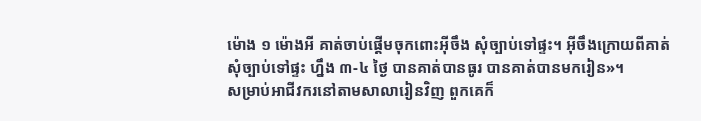ម៉ោង ១ ម៉ោងអី គាត់ចាប់ផ្តើមចុកពោះអ៊ីចឹង សុំច្បាប់ទៅផ្ទះ។ អ៊ីចឹងក្រោយពីគាត់សុំច្បាប់ទៅផ្ទះ ហ្នឹង ៣-៤ ថ្ងៃ បានគាត់បានធូរ បានគាត់បានមករៀន»។
សម្រាប់អាជីវករនៅតាមសាលារៀនវិញ ពួកគេក៏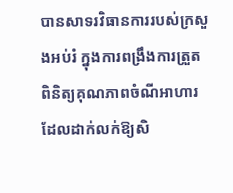បានសាទរវិធានការរបស់ក្រសួងអប់រំ ក្នុងការពង្រឹងការត្រួតពិនិត្យគុណភាពចំណីអាហារ ដែលដាក់លក់ឱ្យសិ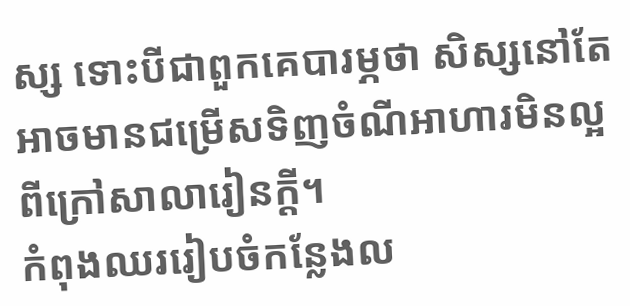ស្ស ទោះបីជាពួកគេបារម្ភថា សិស្សនៅតែអាចមានជម្រើសទិញចំណីអាហារមិនល្អពីក្រៅសាលារៀនក្តី។
កំពុងឈររៀបចំកន្លែងល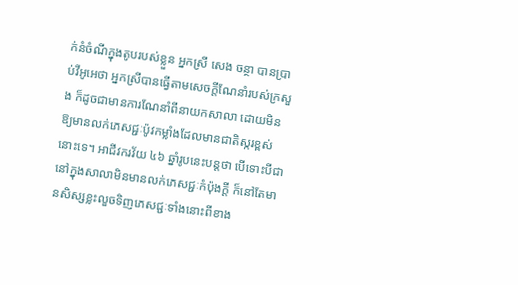ក់នំចំណីក្នុងតូបរបស់ខ្លួន អ្នកស្រី សេង ចន្ថា បានប្រាប់វីអូអេថា អ្នកស្រីបានធ្វើតាមសេចក្តីណែនាំរបស់ក្រសួង ក៏ដូចជាមានការណែនាំពីនាយកសាលា ដោយមិនឱ្យមានលក់ភេសជ្ជៈប៉ូវកម្លាំងដែលមានជាតិស្ករខ្ពស់នោះទេ។ អាជីវករវ័យ ៤៦ ឆ្នាំរូបនេះបន្តថា បើទោះបីជានៅក្នុងសាលាមិនមានលក់ភេសជ្ជៈកំប៉ុងក្តី ក៏នៅតែមានសិស្សខ្លះលួចទិញភេសជ្ជៈទាំងនោះពីខាង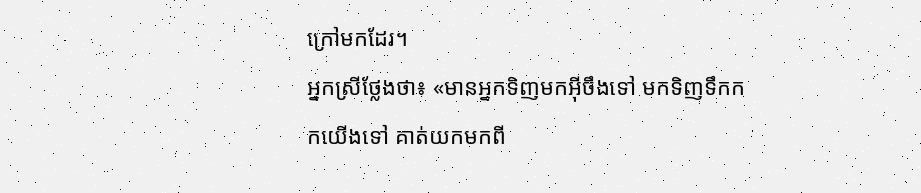ក្រៅមកដែរ។
អ្នកស្រីថ្លែងថា៖ «មានអ្នកទិញមកអ៊ីចឹងទៅ មកទិញទឹកកកយើងទៅ គាត់យកមកពី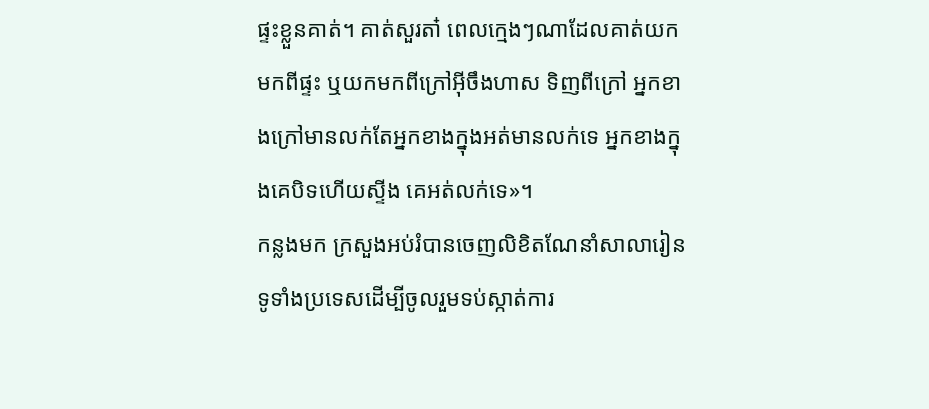ផ្ទះខ្លួនគាត់។ គាត់សួរតា៎ ពេលក្មេងៗណាដែលគាត់យកមកពីផ្ទះ ឬយកមកពីក្រៅអ៊ីចឹងហាស ទិញពីក្រៅ អ្នកខាងក្រៅមានលក់តែអ្នកខាងក្នុងអត់មានលក់ទេ អ្នកខាងក្នុងគេបិទហើយស្ទីង គេអត់លក់ទេ»។
កន្លងមក ក្រសួងអប់រំបានចេញលិខិតណែនាំសាលារៀនទូទាំងប្រទេសដើម្បីចូលរួមទប់ស្កាត់ការ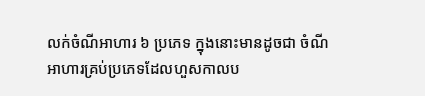លក់ចំណីអាហារ ៦ ប្រភេទ ក្នុងនោះមានដូចជា ចំណីអាហារគ្រប់ប្រភេទដែលហួសកាលប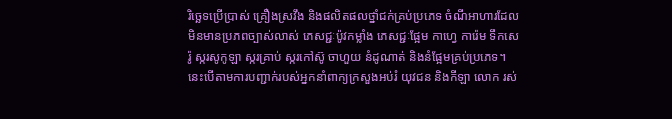រិច្ឆេទប្រើប្រាស់ គ្រឿងស្រវឹង និងផលិតផលថ្នាំជក់គ្រប់ប្រភេទ ចំណីអាហារដែលមិនមានប្រភពច្បាស់លាស់ ភេសជ្ជៈប៉ូវកម្លាំង ភេសជ្ជៈផ្អែម កាហ្វេ ការ៉េម ទឹកសេរ៉ូ ស្ករសូកូឡា ស្ករគ្រាប់ ស្ករកៅស៊ូ ចាហួយ នំដូណាត់ និងនំផ្អែមគ្រប់ប្រភេទ។ នេះបើតាមការបញ្ជាក់របស់អ្នកនាំពាក្យក្រសួងអប់រំ យុវជន និងកីឡា លោក រស់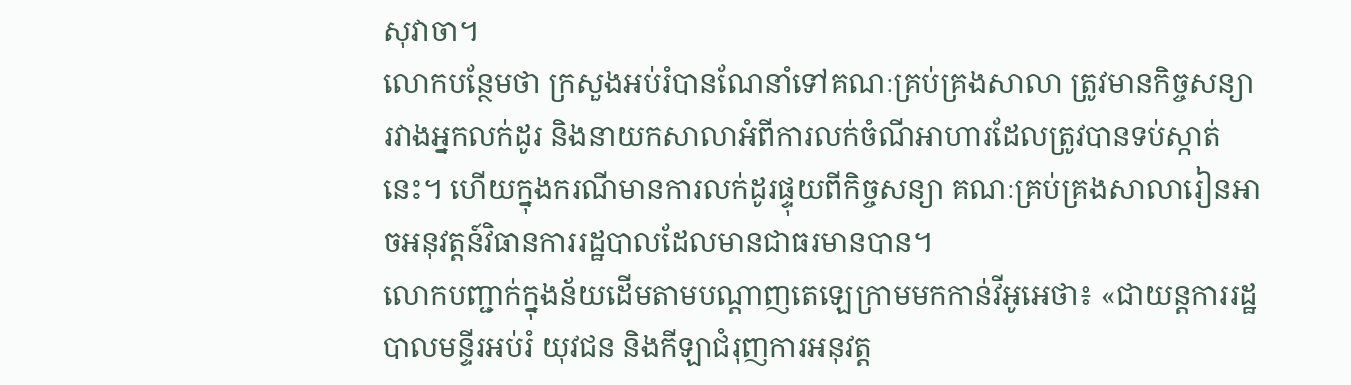សុវាចា។
លោកបន្ថែមថា ក្រសួងអប់រំបានណែនាំទៅគណៈគ្រប់គ្រងសាលា ត្រូវមានកិច្ចសន្យារវាងអ្នកលក់ដូរ និងនាយកសាលាអំពីការលក់ចំណីអាហារដែលត្រូវបានទប់ស្កាត់នេះ។ ហើយក្នុងករណីមានការលក់ដូរផ្ទុយពីកិច្ចសន្យា គណៈគ្រប់គ្រងសាលារៀនអាចអនុវត្តន៍វិធានការរដ្ឋបាលដែលមានជាធរមានបាន។
លោកបញ្ជាក់ក្នុងន័យដើមតាមបណ្តាញតេឡេក្រាមមកកាន់វីអូអេថា៖ «ជាយន្តការរដ្ឋបាលមន្ទីរអប់រំ យុវជន និងកីឡាជំរុញការអនុវត្ត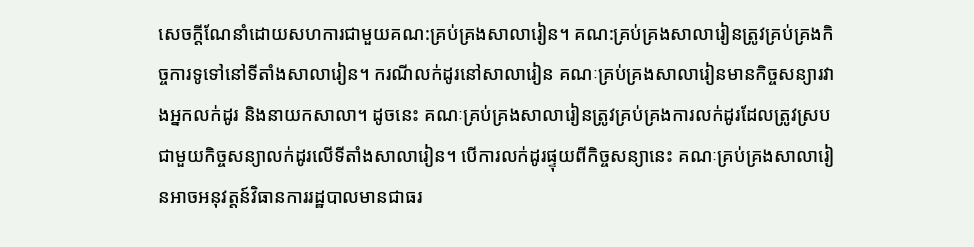សេចក្តីណែនាំដោយសហការជាមួយគណ:គ្រប់គ្រងសាលារៀន។ គណ:គ្រប់គ្រងសាលារៀនត្រូវគ្រប់គ្រងកិច្ចការទូទៅនៅទីតាំងសាលារៀន។ ករណីលក់ដូរនៅសាលារៀន គណៈគ្រប់គ្រងសាលារៀនមានកិច្ចសន្យារវាងអ្នកលក់ដូរ និងនាយកសាលា។ ដូចនេះ គណៈគ្រប់គ្រងសាលារៀនត្រូវគ្រប់គ្រងការលក់ដូរដែលត្រូវស្របជាមួយកិច្ចសន្យាលក់ដូរលើទីតាំងសាលារៀន។ បើការលក់ដូរផ្ទុយពីកិច្ចសន្យានេះ គណៈគ្រប់គ្រងសាលារៀនអាចអនុវត្តន៍វិធានការរដ្ឋបាលមានជាធរ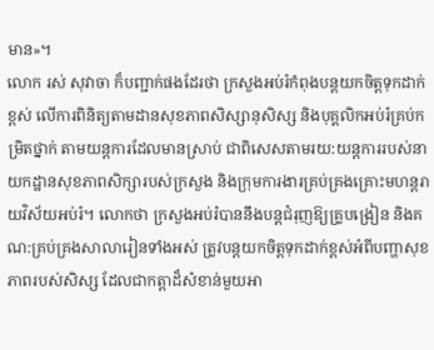មាន»។
លោក រស់ សុវាចា ក៏បញ្ជាក់ផងដែរថា ក្រសួងអប់រំកំពុងបន្តយកចិត្តទុកដាក់ខ្ពស់ លើការពិនិត្យតាមដានសុខភាពសិស្សានុសិស្ស និងបុគ្គលិកអប់រំគ្រប់កម្រិតថ្នាក់ តាមយន្តការដែលមានស្រាប់ ជាពិសេសតាមរយ:យន្តការរបស់នាយកដ្ឋានសុខភាពសិក្សារបស់ក្រសួង និងក្រុមការងារគ្រប់គ្រងគ្រោះមហន្តរាយវិស័យអប់រំ។ លោកថា ក្រសួងអប់រំបាននឹងបន្តជំរុញឱ្យគ្រូបង្រៀន និងគណ:គ្រប់គ្រងសាលារៀនទាំងអស់ ត្រូវបន្តយកចិត្តទុកដាក់ខ្ពស់អំពីបញ្ហាសុខភាពរបស់សិស្ស ដែលជាកត្តាដ៏សំខាន់មួយអា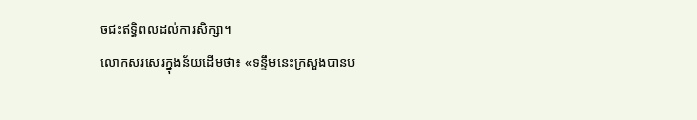ចជះឥទ្ធិពលដល់ការសិក្សា។
លោកសរសេរក្នុងន័យដើមថា៖ «ទន្ទឹមនេះក្រសួងបានប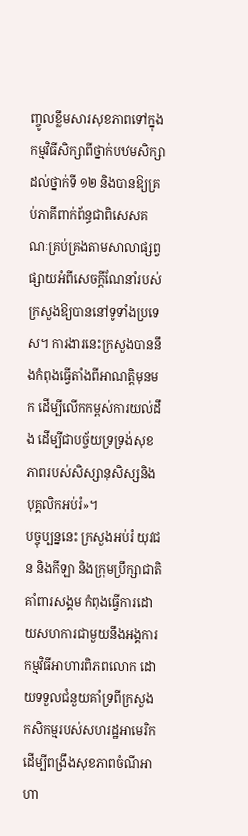ញ្ចូលខ្លឹមសារសុខភាពទៅក្នុងកម្មវិធីសិក្សាពីថ្នាក់បឋមសិក្សាដល់ថ្នាក់ទី ១២ និងបានឱ្យគ្រប់ភាគីពាក់ព័ន្ធជាពិសេសគណៈគ្រប់គ្រងតាមសាលាផ្សព្វផ្សាយអំពីសេចក្ដីណែនាំរបស់ក្រសួងឱ្យបាននៅទូទាំងប្រទេស។ ការងារនេះក្រសួងបាននឹងកំពុងធ្វើតាំងពីអាណត្តិមុនមក ដើម្បីលើកកម្ពស់ការយល់ដឹង ដើម្បីជាបច្ច័យទ្រទ្រង់សុខភាពរបស់សិស្សានុសិស្សនិងបុគ្គលិកអប់រំ»។
បច្ចុប្បន្ននេះ ក្រសួងអប់រំ យុវជន និងកីឡា និងក្រុមប្រឹក្សាជាតិគាំពារសង្គម កំពុងធ្វើការដោយសហការជាមួយនឹងអង្គការកម្មវិធីអាហារពិភពលោក ដោយទទួលជំនួយគាំទ្រពីក្រសួងកសិកម្មរបស់សហរដ្ឋអាមេរិក ដើម្បីពង្រឹងសុខភាពចំណីអាហា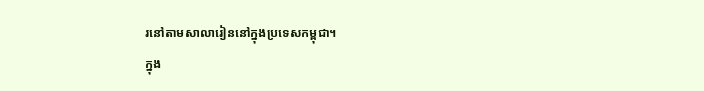រនៅតាមសាលារៀននៅក្នុងប្រទេសកម្ពុជា។
ក្នុង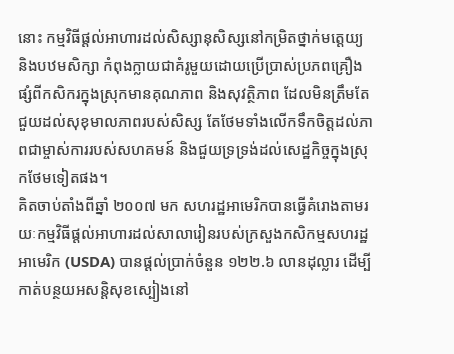នោះ កម្មវិធីផ្តល់អាហារដល់សិស្សានុសិស្សនៅកម្រិតថ្នាក់មត្តេយ្យ និងបឋមសិក្សា កំពុងក្លាយជាគំរូមួយដោយប្រើប្រាស់ប្រភពគ្រឿងផ្សំពីកសិករក្នុងស្រុកមានគុណភាព និងសុវត្ថិភាព ដែលមិនត្រឹមតែជួយដល់សុខុមាលភាពរបស់សិស្ស តែថែមទាំងលើកទឹកចិត្តដល់ភាពជាម្ចាស់ការរបស់សហគមន៍ និងជួយទ្រទ្រង់ដល់សេដ្ឋកិច្ចក្នុងស្រុកថែមទៀតផង។
គិតចាប់តាំងពីឆ្នាំ ២០០៧ មក សហរដ្ឋអាមេរិកបានធ្វើគំរោងតាមរយៈកម្មវិធីផ្តល់អាហារដល់សាលារៀនរបស់ក្រសួងកសិកម្មសហរដ្ឋអាមេរិក (USDA) បានផ្តល់ប្រាក់ចំនួន ១២២.៦ លានដុល្លារ ដើម្បីកាត់បន្ថយអសន្តិសុខស្បៀងនៅ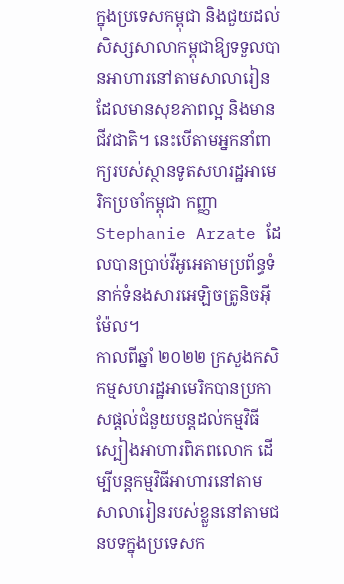ក្នុងប្រទេសកម្ពុជា និងជួយដល់សិស្សសាលាកម្ពុជាឱ្យទទួលបានអាហារនៅតាមសាលារៀនដែលមានសុខភាពល្អ និងមានជីវជាតិ។ នេះបើតាមអ្នកនាំពាក្យរបស់ស្ថានទូតសហរដ្ឋអាមេរិកប្រចាំកម្ពុជា កញ្ញា Stephanie Arzate ដែលបានប្រាប់វីអូអេតាមប្រព័ន្ធទំនាក់ទំនងសារអេឡិចត្រូនិចអ៊ីម៉ែល។
កាលពីឆ្នាំ ២០២២ ក្រសួងកសិកម្មសហរដ្ឋអាមេរិកបានប្រកាសផ្តល់ជំនួយបន្តដល់កម្មវិធីស្បៀងអាហារពិភពលោក ដើម្បីបន្តកម្មវិធីអាហារនៅតាមសាលារៀនរបស់ខ្លួននៅតាមជនបទក្នុងប្រទេសក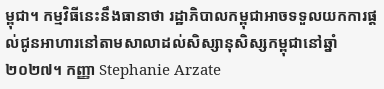ម្ពុជា។ កម្មវិធីនេះនឹងធានាថា រដ្ឋាភិបាលកម្ពុជាអាចទទួលយកការផ្តល់ជូនអាហារនៅតាមសាលាដល់សិស្សានុសិស្សកម្ពុជានៅឆ្នាំ ២០២៧។ កញ្ញា Stephanie Arzate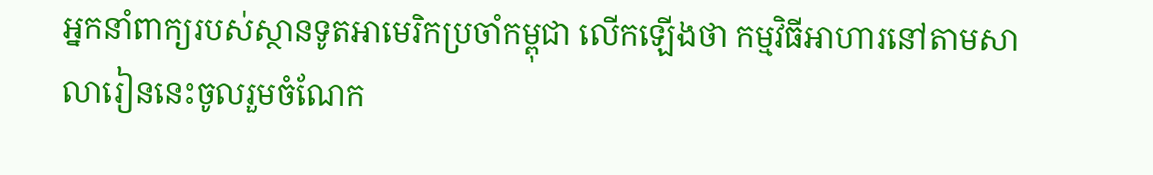អ្នកនាំពាក្យរបស់ស្ថានទូតអាមេរិកប្រចាំកម្ពុជា លើកឡើងថា កម្មវិធីអាហារនៅតាមសាលារៀននេះចូលរួមចំណែក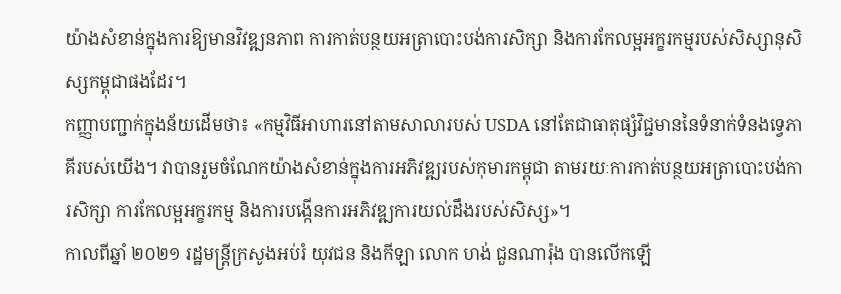យ៉ាងសំខាន់ក្នុងការឱ្យមានវិវឌ្ឍនភាព ការកាត់បន្ថយអត្រាបោះបង់ការសិក្សា និងការកែលម្អអក្ខរកម្មរបស់សិស្សានុសិស្សកម្ពុជាផងដែរ។
កញ្ញាបញ្ជាក់ក្នុងន័យដើមថា៖ «កម្មវិធីអាហារនៅតាមសាលារបស់ USDA នៅតែជាធាតុផ្សំវិជ្ជមាននៃទំនាក់ទំនងទ្វេភាគីរបស់យើង។ វាបានរួមចំណែកយ៉ាងសំខាន់ក្នុងការអភិវឌ្ឍរបស់កុមារកម្ពុជា តាមរយៈការកាត់បន្ថយអត្រាបោះបង់ការសិក្សា ការកែលម្អអក្ខរកម្ម និងការបង្កើនការអភិវឌ្ឍការយល់ដឹងរបស់សិស្ស»។
កាលពីឆ្នាំ ២០២១ រដ្ឋមន្រ្តីក្រសូងអប់រំ យុវជន និងកីឡា លោក ហង់ ជួនណារ៉ុង បានលើកឡើ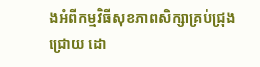ងអំពីកម្មវិធីសុខភាពសិក្សាគ្រប់ជ្រុងជ្រោយ ដោ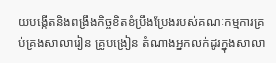យបង្កើតនិងពង្រឹងកិច្ចខិតខំប្រឹងប្រែងរបស់គណៈកម្មការគ្រប់គ្រងសាលារៀន គ្រូបង្រៀន តំណាងអ្នកលក់ដូរក្នុងសាលា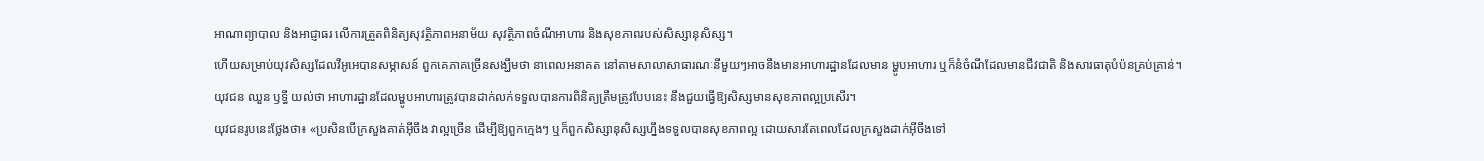អាណាព្យាបាល និងអាជ្ញាធរ លើការត្រួតពិនិត្យសុវត្ថិភាពអនាម័យ សុវត្ថិភាពចំណីអាហារ និងសុខភាពរបស់សិស្សានុសិស្ស។
ហើយសម្រាប់យុវសិស្សដែលវីអូអេបានសម្ភាសន៍ ពួកគេភាគច្រើនសង្ឃឹមថា នាពេលអនាគត នៅតាមសាលាសាធារណៈនីមួយៗអាចនឹងមានអាហារដ្ឋានដែលមាន ម្ហូបអាហារ ឬក៏នំចំណីដែលមានជីវជាតិ និងសារធាតុបំប៉នគ្រប់គ្រាន់។
យុវជន ឈួន ឫទ្ធី យល់ថា អាហារដ្ឋានដែលម្ហូបអាហារត្រូវបានដាក់លក់ទទួលបានការពិនិត្យត្រឹមត្រូវបែបនេះ នឹងជួយធ្វើឱ្យសិស្សមានសុខភាពល្អប្រសើរ។
យុវជនរូបនេះថ្លែងថា៖ «ប្រសិនបើក្រសួងគាត់អ៊ីចឹង វាល្អច្រើន ដើម្បីឱ្យពួកក្មេងៗ ឬក៏ពួកសិស្សានុសិស្សហ្នឹងទទួលបានសុខភាពល្អ ដោយសារតែពេលដែលក្រសួងដាក់អ៊ីចឹងទៅ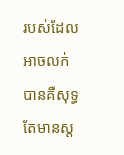របស់ដែលអាចលក់បានគឺសុទ្ធតែមានស្ត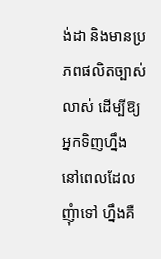ង់ដា និងមានប្រភពផលិតច្បាស់លាស់ ដើម្បីឱ្យអ្នកទិញហ្នឹង នៅពេលដែលញុំាទៅ ហ្នឹងគឺ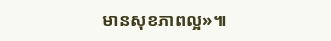មានសុខភាពល្អ»៕